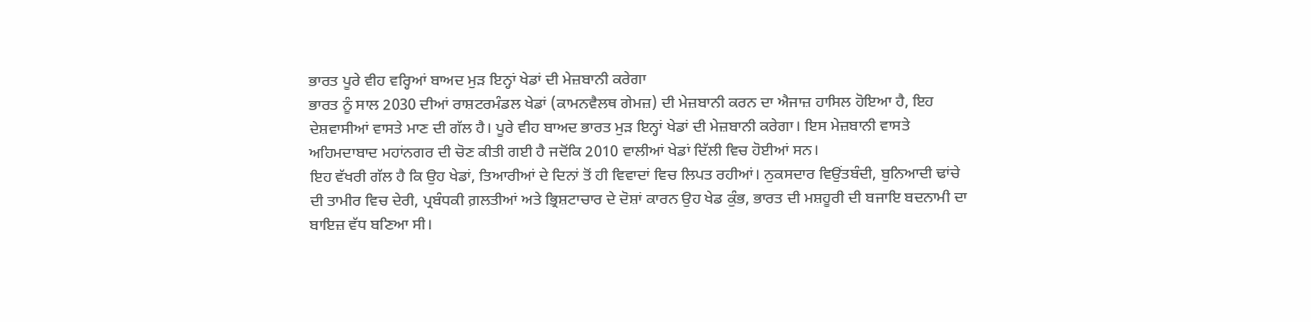ਭਾਰਤ ਪੂਰੇ ਵੀਹ ਵਰ੍ਹਿਆਂ ਬਾਅਦ ਮੁੜ ਇਨ੍ਹਾਂ ਖੇਡਾਂ ਦੀ ਮੇਜ਼ਬਾਨੀ ਕਰੇਗਾ
ਭਾਰਤ ਨੂੰ ਸਾਲ 2030 ਦੀਆਂ ਰਾਸ਼ਟਰਮੰਡਲ ਖੇਡਾਂ (ਕਾਮਨਵੈਲਥ ਗੇਮਜ਼) ਦੀ ਮੇਜ਼ਬਾਨੀ ਕਰਨ ਦਾ ਐਜਾਜ਼ ਹਾਸਿਲ ਹੋਇਆ ਹੈ, ਇਹ ਦੇਸ਼ਵਾਸੀਆਂ ਵਾਸਤੇ ਮਾਣ ਦੀ ਗੱਲ ਹੈ। ਪੂਰੇ ਵੀਹ ਬਾਅਦ ਭਾਰਤ ਮੁੜ ਇਨ੍ਹਾਂ ਖੇਡਾਂ ਦੀ ਮੇਜ਼ਬਾਨੀ ਕਰੇਗਾ। ਇਸ ਮੇਜ਼ਬਾਨੀ ਵਾਸਤੇ ਅਹਿਮਦਾਬਾਦ ਮਹਾਂਨਗਰ ਦੀ ਚੋਣ ਕੀਤੀ ਗਈ ਹੈ ਜਦੋਂਕਿ 2010 ਵਾਲੀਆਂ ਖੇਡਾਂ ਦਿੱਲੀ ਵਿਚ ਹੋਈਆਂ ਸਨ।
ਇਹ ਵੱਖਰੀ ਗੱਲ ਹੈ ਕਿ ਉਹ ਖੇਡਾਂ, ਤਿਆਰੀਆਂ ਦੇ ਦਿਨਾਂ ਤੋਂ ਹੀ ਵਿਵਾਦਾਂ ਵਿਚ ਲਿਪਤ ਰਹੀਆਂ। ਨੁਕਸਦਾਰ ਵਿਉਂਤਬੰਦੀ, ਬੁਨਿਆਦੀ ਢਾਂਚੇ ਦੀ ਤਾਮੀਰ ਵਿਚ ਦੇਰੀ, ਪ੍ਰਬੰਧਕੀ ਗ਼ਲਤੀਆਂ ਅਤੇ ਭ੍ਰਿਸ਼ਟਾਚਾਰ ਦੇ ਦੋਸ਼ਾਂ ਕਾਰਨ ਉਹ ਖੇਡ ਕੁੰਭ, ਭਾਰਤ ਦੀ ਮਸ਼ਹੂਰੀ ਦੀ ਬਜਾਇ ਬਦਨਾਮੀ ਦਾ ਬਾਇਜ਼ ਵੱਧ ਬਣਿਆ ਸੀ।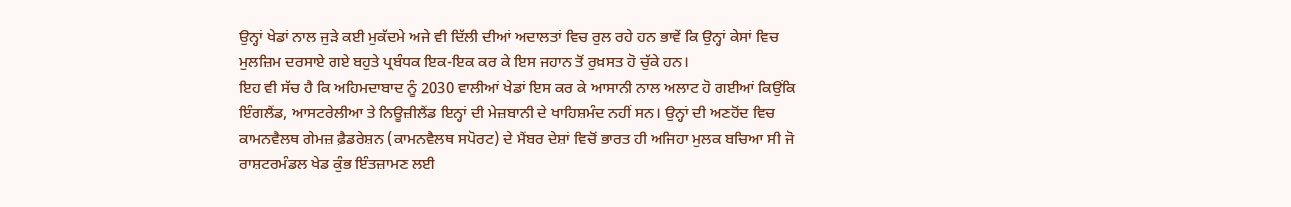ਉਨ੍ਹਾਂ ਖੇਡਾਂ ਨਾਲ ਜੁੜੇ ਕਈ ਮੁਕੱਦਮੇ ਅਜੇ ਵੀ ਦਿੱਲੀ ਦੀਆਂ ਅਦਾਲਤਾਂ ਵਿਚ ਰੁਲ ਰਹੇ ਹਨ ਭਾਵੇਂ ਕਿ ਉਨ੍ਹਾਂ ਕੇਸਾਂ ਵਿਚ ਮੁਲਜ਼ਿਮ ਦਰਸਾਏ ਗਏ ਬਹੁਤੇ ਪ੍ਰਬੰਧਕ ਇਕ-ਇਕ ਕਰ ਕੇ ਇਸ ਜਹਾਨ ਤੋਂ ਰੁਖ਼ਸਤ ਹੋ ਚੁੱਕੇ ਹਨ।
ਇਹ ਵੀ ਸੱਚ ਹੈ ਕਿ ਅਹਿਮਦਾਬਾਦ ਨੂੰ 2030 ਵਾਲੀਆਂ ਖੇਡਾਂ ਇਸ ਕਰ ਕੇ ਆਸਾਨੀ ਨਾਲ ਅਲਾਟ ਹੋ ਗਈਆਂ ਕਿਉਂਕਿ ਇੰਗਲੈਂਡ, ਆਸਟਰੇਲੀਆ ਤੇ ਨਿਊਜ਼ੀਲੈਂਡ ਇਨ੍ਹਾਂ ਦੀ ਮੇਜ਼ਬਾਨੀ ਦੇ ਖਾਹਿਸ਼ਮੰਦ ਨਹੀਂ ਸਨ। ਉਨ੍ਹਾਂ ਦੀ ਅਣਹੋਂਦ ਵਿਚ ਕਾਮਨਵੈਲਥ ਗੇਮਜ਼ ਫ਼ੈਡਰੇਸ਼ਨ (ਕਾਮਨਵੈਲਥ ਸਪੋਰਟ) ਦੇ ਮੈਂਬਰ ਦੇਸ਼ਾਂ ਵਿਚੋਂ ਭਾਰਤ ਹੀ ਅਜਿਹਾ ਮੁਲਕ ਬਚਿਆ ਸੀ ਜੋ ਰਾਸ਼ਟਰਮੰਡਲ ਖੇਡ ਕੁੰਭ ਇੰਤਜ਼ਾਮਣ ਲਈ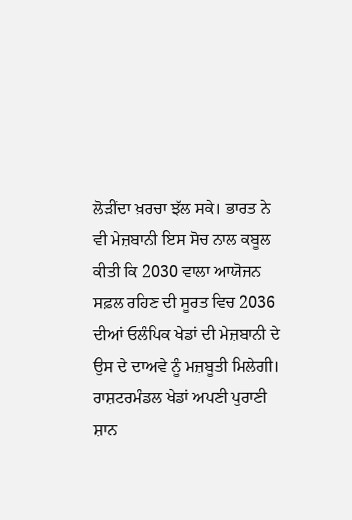ਲੋੜੀਂਦਾ ਖ਼ਰਚਾ ਝੱਲ ਸਕੇ। ਭਾਰਤ ਨੇ ਵੀ ਮੇਜ਼ਬਾਨੀ ਇਸ ਸੋਚ ਨਾਲ ਕਬੂਲ ਕੀਤੀ ਕਿ 2030 ਵਾਲਾ ਆਯੋਜਨ ਸਫ਼ਲ ਰਹਿਣ ਦੀ ਸੂਰਤ ਵਿਚ 2036 ਦੀਆਂ ਓਲੰਪਿਕ ਖੇਡਾਂ ਦੀ ਮੇਜ਼ਬਾਨੀ ਦੇ ਉਸ ਦੇ ਦਾਅਵੇ ਨੂੰ ਮਜ਼ਬੂਤੀ ਮਿਲੇਗੀ।
ਰਾਸ਼ਟਰਮੰਡਲ ਖੇਡਾਂ ਅਪਣੀ ਪੁਰਾਣੀ ਸ਼ਾਨ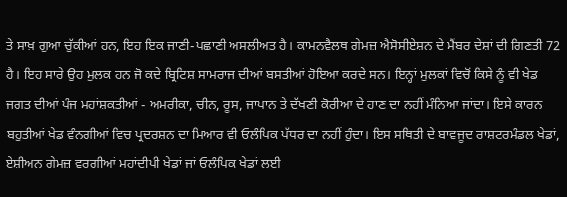ਤੇ ਸਾਖ਼ ਗੁਆ ਚੁੱਕੀਆਂ ਹਨ, ਇਹ ਇਕ ਜਾਣੀ-ਪਛਾਣੀ ਅਸਲੀਅਤ ਹੈ। ਕਾਮਨਵੈਲਥ ਗੇਮਜ਼ ਐਸੋਸੀਏਸ਼ਨ ਦੇ ਮੈਂਬਰ ਦੇਸ਼ਾਂ ਦੀ ਗਿਣਤੀ 72 ਹੈ। ਇਹ ਸਾਰੇ ਉਹ ਮੁਲਕ ਹਨ ਜੋ ਕਦੇ ਬ੍ਰਿਟਿਸ਼ ਸਾਮਰਾਜ ਦੀਆਂ ਬਸਤੀਆਂ ਹੋਇਆ ਕਰਦੇ ਸਨ। ਇਨ੍ਹਾਂ ਮੁਲਕਾਂ ਵਿਚੋਂ ਕਿਸੇ ਨੂੰ ਵੀ ਖੇਡ ਜਗਤ ਦੀਆਂ ਪੰਜ ਮਹਾਂਸ਼ਕਤੀਆਂ - ਅਮਰੀਕਾ, ਚੀਨ, ਰੂਸ, ਜਾਪਾਨ ਤੇ ਦੱਖਣੀ ਕੋਰੀਆ ਦੇ ਹਾਣ ਦਾ ਨਹੀਂ ਮੰਨਿਆ ਜਾਂਦਾ। ਇਸੇ ਕਾਰਨ ਬਹੁਤੀਆਂ ਖੇਡ ਵੰਨਗੀਆਂ ਵਿਚ ਪ੍ਰਦਰਸ਼ਨ ਦਾ ਮਿਆਰ ਵੀ ਓਲੰਪਿਕ ਪੱਧਰ ਦਾ ਨਹੀਂ ਹੁੰਦਾ। ਇਸ ਸਥਿਤੀ ਦੇ ਬਾਵਜੂਦ ਰਾਸ਼ਟਰਮੰਡਲ ਖੇਡਾਂ, ਏਸ਼ੀਅਨ ਗੇਮਜ਼ ਵਰਗੀਆਂ ਮਹਾਂਦੀਪੀ ਖੇਡਾਂ ਜਾਂ ਓਲੰਪਿਕ ਖੇਡਾਂ ਲਈ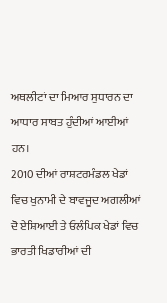ਅਥਲੀਟਾਂ ਦਾ ਮਿਆਰ ਸੁਧਾਰਨ ਦਾ ਆਧਾਰ ਸਾਬਤ ਹੁੰਦੀਆਂ ਆਈਆਂ ਹਨ।
2010 ਦੀਆਂ ਰਾਸ਼ਟਰਮੰਡਲ ਖੇਡਾਂ ਵਿਚ ਖੁਨਾਮੀ ਦੇ ਬਾਵਜੂਦ ਅਗਲੀਆਂ ਦੋ ਏਸ਼ਿਆਈ ਤੇ ਓਲੰਪਿਕ ਖੇਡਾਂ ਵਿਚ ਭਾਰਤੀ ਖਿਡਾਰੀਆਂ ਦੀ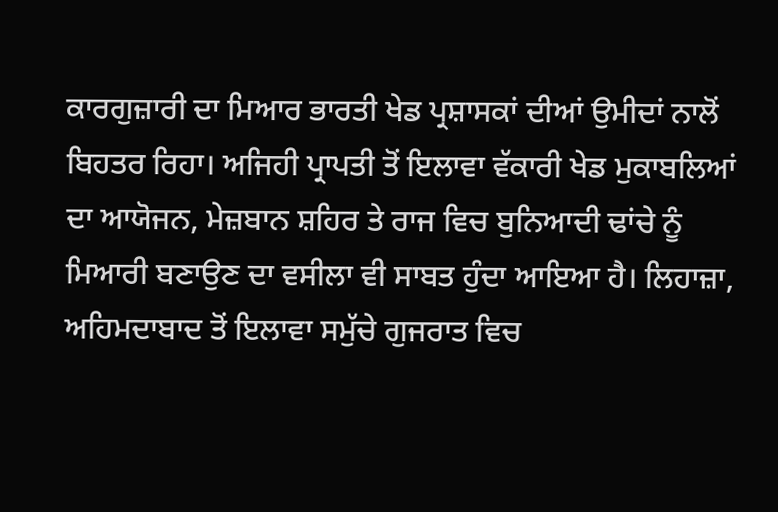ਕਾਰਗੁਜ਼ਾਰੀ ਦਾ ਮਿਆਰ ਭਾਰਤੀ ਖੇਡ ਪ੍ਰਸ਼ਾਸਕਾਂ ਦੀਆਂ ਉਮੀਦਾਂ ਨਾਲੋਂ ਬਿਹਤਰ ਰਿਹਾ। ਅਜਿਹੀ ਪ੍ਰਾਪਤੀ ਤੋਂ ਇਲਾਵਾ ਵੱਕਾਰੀ ਖੇਡ ਮੁਕਾਬਲਿਆਂ ਦਾ ਆਯੋਜਨ, ਮੇਜ਼ਬਾਨ ਸ਼ਹਿਰ ਤੇ ਰਾਜ ਵਿਚ ਬੁਨਿਆਦੀ ਢਾਂਚੇ ਨੂੰ ਮਿਆਰੀ ਬਣਾਉਣ ਦਾ ਵਸੀਲਾ ਵੀ ਸਾਬਤ ਹੁੰਦਾ ਆਇਆ ਹੈ। ਲਿਹਾਜ਼ਾ, ਅਹਿਮਦਾਬਾਦ ਤੋਂ ਇਲਾਵਾ ਸਮੁੱਚੇ ਗੁਜਰਾਤ ਵਿਚ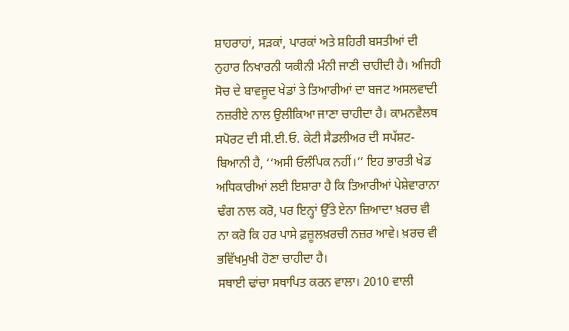ਸ਼ਾਹਰਾਹਾਂ, ਸੜਕਾਂ, ਪਾਰਕਾਂ ਅਤੇ ਸ਼ਹਿਰੀ ਬਸਤੀਆਂ ਦੀ ਨੁਹਾਰ ਨਿਖਾਰਨੀ ਯਕੀਨੀ ਮੰਨੀ ਜਾਣੀ ਚਾਹੀਦੀ ਹੈ। ਅਜਿਹੀ ਸੋਚ ਦੇ ਬਾਵਜੂਦ ਖੇਡਾਂ ਤੇ ਤਿਆਰੀਆਂ ਦਾ ਬਜਟ ਅਸਲਵਾਦੀ ਨਜ਼ਰੀਏ ਨਾਲ ਉਲੀਕਿਆ ਜਾਣਾ ਚਾਹੀਦਾ ਹੈ। ਕਾਮਨਵੈਲਥ ਸਪੋਰਟ ਦੀ ਸੀ.ਈ.ਓ. ਕੇਟੀ ਸੈਡਲੀਅਰ ਦੀ ਸਪੱਸ਼ਟ-ਬਿਆਨੀ ਹੈ, ‘‘ਅਸੀ ਓਲੰਪਿਕ ਨਹੀਂ।’’ ਇਹ ਭਾਰਤੀ ਖੇਡ ਅਧਿਕਾਰੀਆਂ ਲਈ ਇਸ਼ਾਰਾ ਹੈ ਕਿ ਤਿਆਰੀਆਂ ਪੇਸ਼ੇਵਾਰਾਨਾ ਢੰਗ ਨਾਲ ਕਰੋ, ਪਰ ਇਨ੍ਹਾਂ ਉੱਤੇ ਏਨਾ ਜ਼ਿਆਦਾ ਖ਼ਰਚ ਵੀ ਨਾ ਕਰੋ ਕਿ ਹਰ ਪਾਸੇ ਫ਼ਜ਼ੂਲਖ਼ਰਚੀ ਨਜ਼ਰ ਆਵੇ। ਖ਼ਰਚ ਵੀ ਭਵਿੱਖਮੁਖੀ ਹੋਣਾ ਚਾਹੀਦਾ ਹੈ।
ਸਥਾਈ ਢਾਂਚਾ ਸਥਾਪਿਤ ਕਰਨ ਵਾਲਾ। 2010 ਵਾਲੀ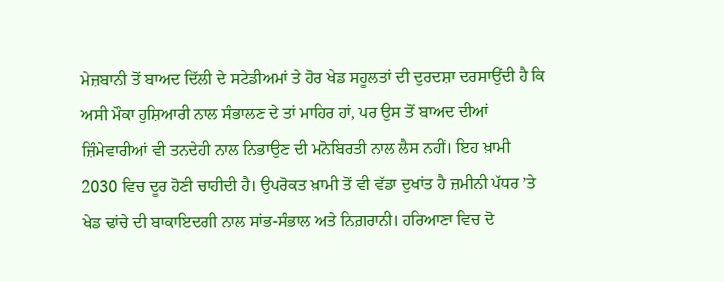ਮੇਜ਼ਬਾਨੀ ਤੋਂ ਬਾਅਦ ਦਿੱਲੀ ਦੇ ਸਟੇਡੀਅਮਾਂ ਤੇ ਹੋਰ ਖੇਡ ਸਹੂਲਤਾਂ ਦੀ ਦੁਰਦਸ਼ਾ ਦਰਸਾਉਂਦੀ ਹੈ ਕਿ ਅਸੀ ਮੌਕਾ ਹੁਸ਼ਿਆਰੀ ਨਾਲ ਸੰਭਾਲਣ ਦੇ ਤਾਂ ਮਾਹਿਰ ਹਾਂ, ਪਰ ਉਸ ਤੋਂ ਬਾਅਦ ਦੀਆਂ ਜ਼ਿੰਮੇਵਾਰੀਆਂ ਵੀ ਤਨਦੇਹੀ ਨਾਲ ਨਿਭਾਉਣ ਦੀ ਮਨੋਬਿਰਤੀ ਨਾਲ ਲੈਸ ਨਹੀਂ। ਇਹ ਖ਼ਾਮੀ 2030 ਵਿਚ ਦੂਰ ਹੋਣੀ ਚਾਹੀਦੀ ਹੈ। ਉਪਰੋਕਤ ਖ਼ਾਮੀ ਤੋਂ ਵੀ ਵੱਡਾ ਦੁਖਾਂਤ ਹੈ ਜ਼ਮੀਨੀ ਪੱਧਰ ’ਤੇ ਖੇਡ ਢਾਂਚੇ ਦੀ ਬਾਕਾਇਦਗੀ ਨਾਲ ਸਾਂਭ-ਸੰਭਾਲ ਅਤੇ ਨਿਗ਼ਰਾਨੀ। ਹਰਿਆਣਾ ਵਿਚ ਦੋ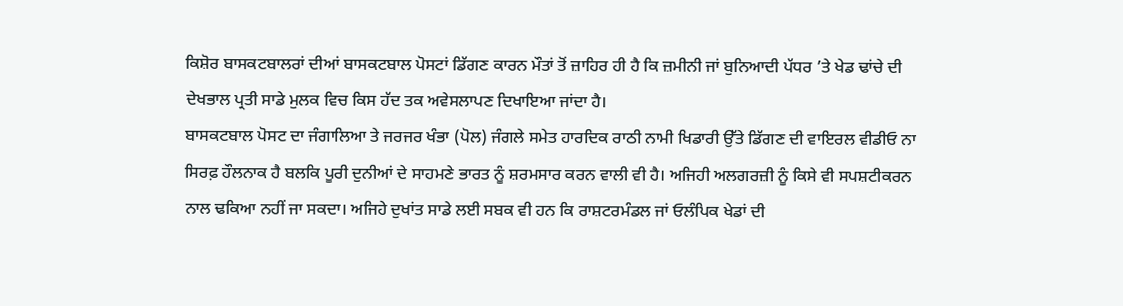ਕਿਸ਼ੋਰ ਬਾਸਕਟਬਾਲਰਾਂ ਦੀਆਂ ਬਾਸਕਟਬਾਲ ਪੋਸਟਾਂ ਡਿੱਗਣ ਕਾਰਨ ਮੌਤਾਂ ਤੋਂ ਜ਼ਾਹਿਰ ਹੀ ਹੈ ਕਿ ਜ਼ਮੀਨੀ ਜਾਂ ਬੁਨਿਆਦੀ ਪੱਧਰ ’ਤੇ ਖੇਡ ਢਾਂਚੇ ਦੀ ਦੇਖਭਾਲ ਪ੍ਰਤੀ ਸਾਡੇ ਮੁਲਕ ਵਿਚ ਕਿਸ ਹੱਦ ਤਕ ਅਵੇਸਲਾਪਣ ਦਿਖਾਇਆ ਜਾਂਦਾ ਹੈ।
ਬਾਸਕਟਬਾਲ ਪੋਸਟ ਦਾ ਜੰਗਾਲਿਆ ਤੇ ਜਰਜਰ ਖੰਭਾ (ਪੋਲ) ਜੰਗਲੇ ਸਮੇਤ ਹਾਰਦਿਕ ਰਾਠੀ ਨਾਮੀ ਖਿਡਾਰੀ ਉੱਤੇ ਡਿੱਗਣ ਦੀ ਵਾਇਰਲ ਵੀਡੀਓ ਨਾ ਸਿਰਫ਼ ਹੌਲਨਾਕ ਹੈ ਬਲਕਿ ਪੂਰੀ ਦੁਨੀਆਂ ਦੇ ਸਾਹਮਣੇ ਭਾਰਤ ਨੂੰ ਸ਼ਰਮਸਾਰ ਕਰਨ ਵਾਲੀ ਵੀ ਹੈ। ਅਜਿਹੀ ਅਲਗਰਜ਼ੀ ਨੂੰ ਕਿਸੇ ਵੀ ਸਪਸ਼ਟੀਕਰਨ ਨਾਲ ਢਕਿਆ ਨਹੀਂ ਜਾ ਸਕਦਾ। ਅਜਿਹੇ ਦੁਖਾਂਤ ਸਾਡੇ ਲਈ ਸਬਕ ਵੀ ਹਨ ਕਿ ਰਾਸ਼ਟਰਮੰਡਲ ਜਾਂ ਓਲੰਪਿਕ ਖੇਡਾਂ ਦੀ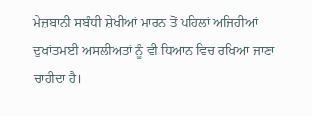ਮੇਜ਼ਬਾਨੀ ਸਬੰਧੀ ਸ਼ੇਖੀਆਂ ਮਾਰਨ ਤੋਂ ਪਹਿਲਾਂ ਅਜਿਹੀਆਂ ਦੁਖਾਂਤਮਈ ਅਸਲੀਅਤਾਂ ਨੂੰ ਵੀ ਧਿਆਨ ਵਿਚ ਰਖਿਆ ਜਾਣਾ ਚਾਹੀਦਾ ਹੈ।